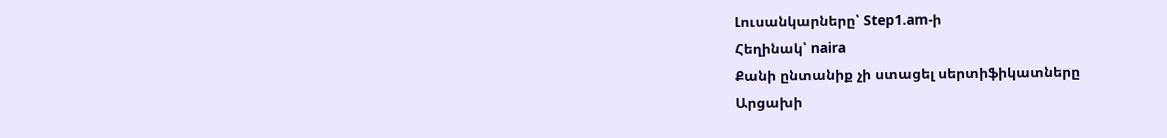Լուսանկարները՝ Step1.am-ի
Հեղինակ՝ naira
Քանի ընտանիք չի ստացել սերտիֆիկատները
Արցախի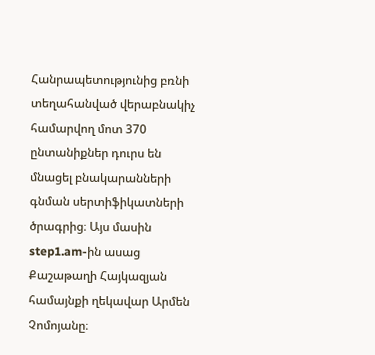Հանրապետությունից բռնի տեղահանված վերաբնակիչ համարվող մոտ 370 ընտանիքներ դուրս են մնացել բնակարանների գնման սերտիֆիկատների ծրագրից։ Այս մասին step1.am-ին ասաց Քաշաթաղի Հայկազյան համայնքի ղեկավար Արմեն Չոմոյանը։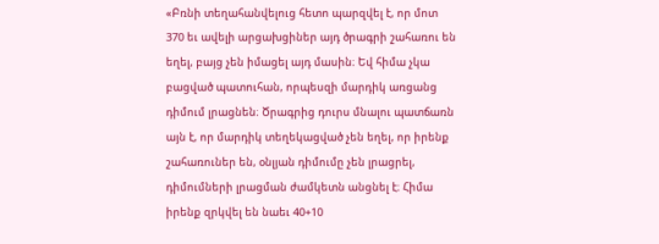«Բռնի տեղահանվելուց հետո պարզվել է, որ մոտ 370 եւ ավելի արցախցիներ այդ ծրագրի շահառու են եղել, բայց չեն իմացել այդ մասին։ Եվ հիմա չկա բացված պատուհան, որպեսզի մարդիկ առցանց դիմում լրացնեն։ Ծրագրից դուրս մնալու պատճառն այն է, որ մարդիկ տեղեկացված չեն եղել, որ իրենք շահառուներ են, օնլյան դիմումը չեն լրացրել, դիմումների լրացման ժամկետն անցնել է։ Հիմա իրենք զրկվել են նաեւ 40+10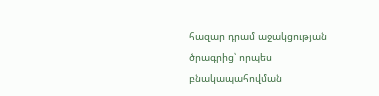հազար դրամ աջակցության ծրագրից՝ որպես բնակապահովման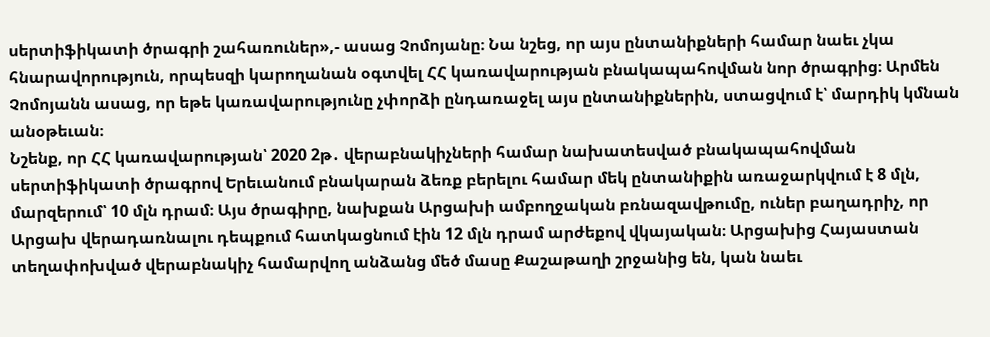սերտիֆիկատի ծրագրի շահառուներ»,- ասաց Չոմոյանը։ Նա նշեց, որ այս ընտանիքների համար նաեւ չկա հնարավորություն, որպեսզի կարողանան օգտվել ՀՀ կառավարության բնակապահովման նոր ծրագրից։ Արմեն Չոմոյանն ասաց, որ եթե կառավարությունը չփորձի ընդառաջել այս ընտանիքներին, ստացվում է՝ մարդիկ կմնան անօթեւան։
Նշենք, որ ՀՀ կառավարության՝ 2020 2թ․ վերաբնակիչների համար նախատեսված բնակապահովման սերտիֆիկատի ծրագրով Երեւանում բնակարան ձեռք բերելու համար մեկ ընտանիքին առաջարկվում է 8 մլն, մարզերում՝ 10 մլն դրամ։ Այս ծրագիրը, նախքան Արցախի ամբողջական բռնազավթումը, ուներ բաղադրիչ, որ Արցախ վերադառնալու դեպքում հատկացնում էին 12 մլն դրամ արժեքով վկայական։ Արցախից Հայաստան տեղափոխված վերաբնակիչ համարվող անձանց մեծ մասը Քաշաթաղի շրջանից են, կան նաեւ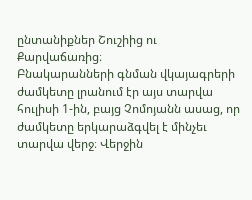ընտանիքներ Շուշիից ու Քարվաճառից։
Բնակարանների գնման վկայագրերի ժամկետը լրանում էր այս տարվա հուլիսի 1-ին, բայց Չոմոյանն ասաց, որ ժամկետը երկարաձգվել է մինչեւ տարվա վերջ։ Վերջին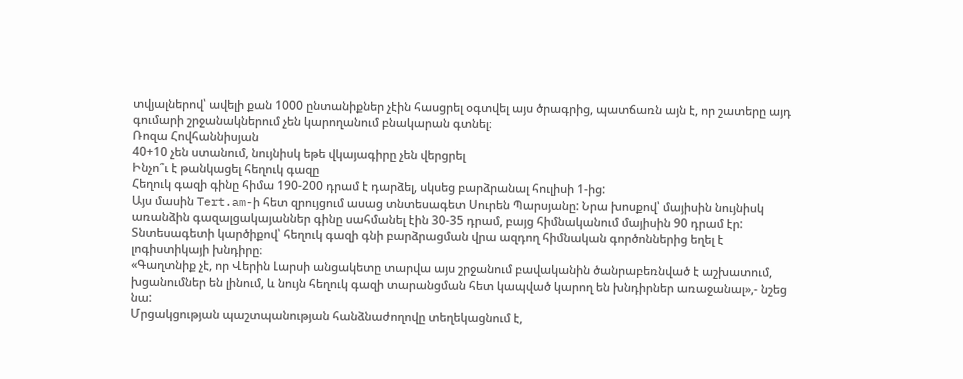տվյալներով՝ ավելի քան 1000 ընտանիքներ չէին հասցրել օգտվել այս ծրագրից, պատճառն այն է, որ շատերը այդ գումարի շրջանակներում չեն կարողանում բնակարան գտնել։
Ռոզա Հովհաննիսյան
40+10 չեն ստանում, նույնիսկ եթե վկայագիրը չեն վերցրել
Ինչո՞ւ է թանկացել հեղուկ գազը
Հեղուկ գազի գինը հիմա 190-200 դրամ է դարձել, սկսեց բարձրանալ հուլիսի 1-ից:
Այս մասին Tert.am-ի հետ զրույցում ասաց տնտեսագետ Սուրեն Պարսյանը: Նրա խոսքով՝ մայիսին նույնիսկ առանձին գազալցակայաններ գինը սահմանել էին 30-35 դրամ, բայց հիմնականում մայիսին 90 դրամ էր:
Տնտեսագետի կարծիքով՝ հեղուկ գազի գնի բարձրացման վրա ազդող հիմնական գործոններից եղել է լոգիստիկայի խնդիրը։
«Գաղտնիք չէ, որ Վերին Լարսի անցակետը տարվա այս շրջանում բավականին ծանրաբեռնված է աշխատում, խցանումներ են լինում, և նույն հեղուկ գազի տարանցման հետ կապված կարող են խնդիրներ առաջանալ»,- նշեց նա:
Մրցակցության պաշտպանության հանձնաժողովը տեղեկացնում է,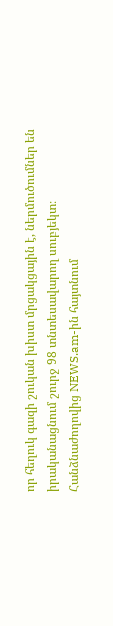որ հեղուկ գազի շուկան խիստ մրցակցային է, ներմուծումներ են իրականացնում շուրջ 98 տնտեսավարող սուբյեկտ։
Հանձնաժողովից NEWS.am-ին հայտնում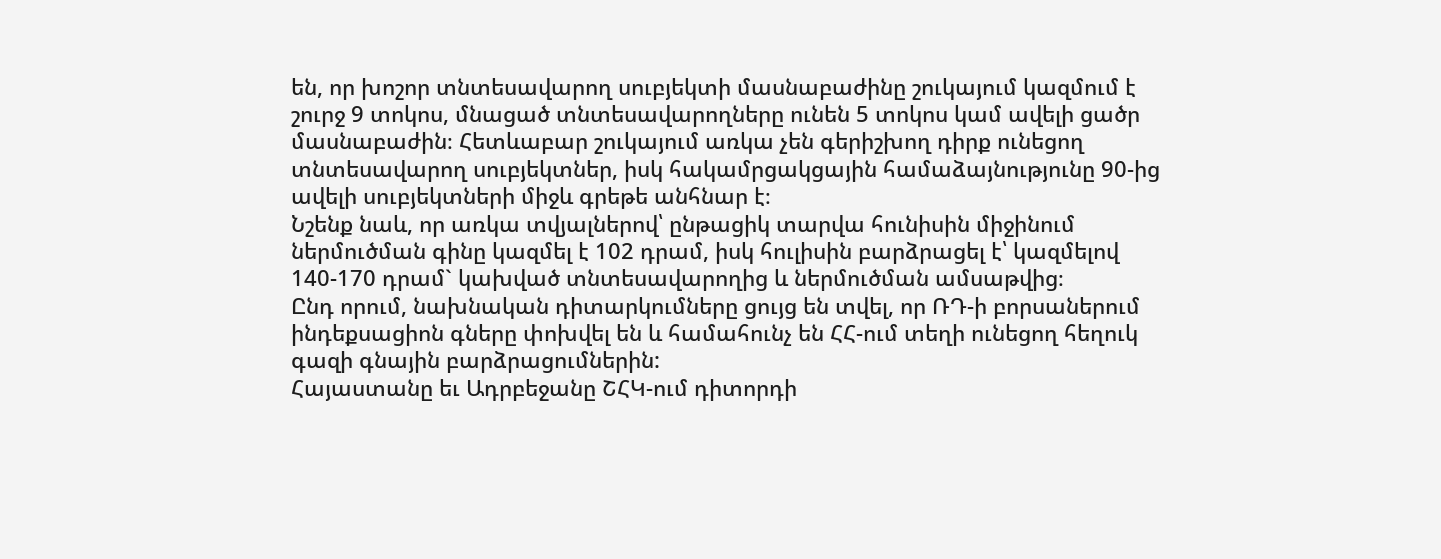են, որ խոշոր տնտեսավարող սուբյեկտի մասնաբաժինը շուկայում կազմում է շուրջ 9 տոկոս, մնացած տնտեսավարողները ունեն 5 տոկոս կամ ավելի ցածր մասնաբաժին։ Հետևաբար շուկայում առկա չեն գերիշխող դիրք ունեցող տնտեսավարող սուբյեկտներ, իսկ հակամրցակցային համաձայնությունը 90-ից ավելի սուբյեկտների միջև գրեթե անհնար է։
Նշենք նաև, որ առկա տվյալներով՝ ընթացիկ տարվա հունիսին միջինում ներմուծման գինը կազմել է 102 դրամ, իսկ հուլիսին բարձրացել է՝ կազմելով 140-170 դրամ` կախված տնտեսավարողից և ներմուծման ամսաթվից։
Ընդ որում, նախնական դիտարկումները ցույց են տվել, որ ՌԴ-ի բորսաներում ինդեքսացիոն գները փոխվել են և համահունչ են ՀՀ-ում տեղի ունեցող հեղուկ գազի գնային բարձրացումներին:
Հայաստանը եւ Ադրբեջանը ՇՀԿ-ում դիտորդի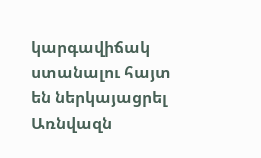կարգավիճակ ստանալու հայտ են ներկայացրել
Առնվազն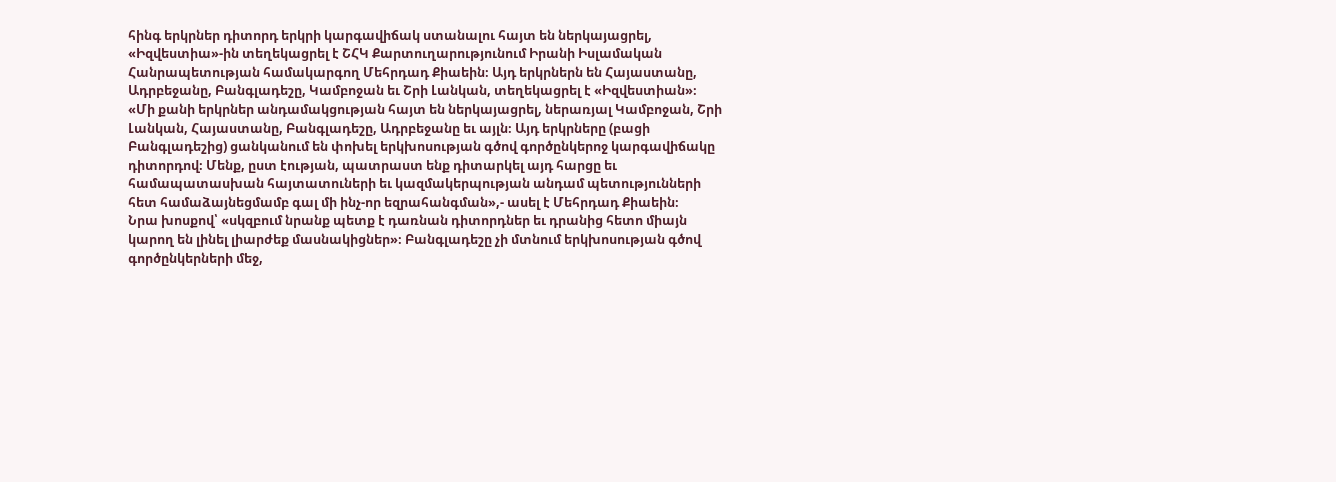հինգ երկրներ դիտորդ երկրի կարգավիճակ ստանալու հայտ են ներկայացրել, «Իզվեստիա»-ին տեղեկացրել է ՇՀԿ Քարտուղարությունում Իրանի Իսլամական Հանրապետության համակարգող Մեհրդադ Քիաեին։ Այդ երկրներն են Հայաստանը, Ադրբեջանը, Բանգլադեշը, Կամբոջան եւ Շրի Լանկան, տեղեկացրել է «Իզվեստիան»։
«Մի քանի երկրներ անդամակցության հայտ են ներկայացրել, ներառյալ Կամբոջան, Շրի Լանկան, Հայաստանը, Բանգլադեշը, Ադրբեջանը եւ այլն։ Այդ երկրները (բացի Բանգլադեշից) ցանկանում են փոխել երկխոսության գծով գործընկերոջ կարգավիճակը դիտորդով։ Մենք, ըստ էության, պատրաստ ենք դիտարկել այդ հարցը եւ համապատասխան հայտատուների եւ կազմակերպության անդամ պետությունների հետ համաձայնեցմամբ գալ մի ինչ-որ եզրահանգման»,- ասել է Մեհրդադ Քիաեին։
Նրա խոսքով՝ «սկզբում նրանք պետք է դառնան դիտորդներ եւ դրանից հետո միայն կարող են լինել լիարժեք մասնակիցներ»։ Բանգլադեշը չի մտնում երկխոսության գծով գործընկերների մեջ,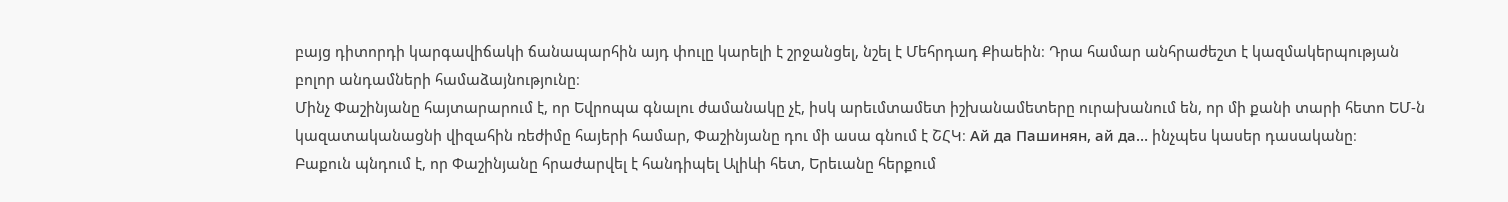բայց դիտորդի կարգավիճակի ճանապարհին այդ փուլը կարելի է շրջանցել, նշել է Մեհրդադ Քիաեին։ Դրա համար անհրաժեշտ է կազմակերպության բոլոր անդամների համաձայնությունը։
Մինչ Փաշինյանը հայտարարում է, որ Եվրոպա գնալու ժամանակը չէ, իսկ արեւմտամետ իշխանամետերը ուրախանում են, որ մի քանի տարի հետո ԵՄ-ն կազատականացնի վիզահին ռեժիմը հայերի համար, Փաշինյանը դու մի ասա գնում է ՇՀԿ։ Ай да Пашинян, ай да… ինչպես կասեր դասականը։
Բաքուն պնդում է, որ Փաշինյանը հրաժարվել է հանդիպել Ալիևի հետ, Երեւանը հերքում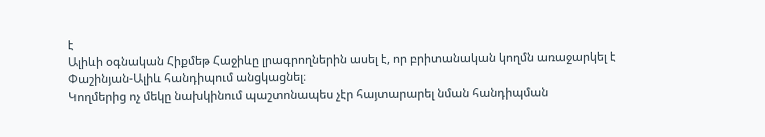է
Ալիևի օգնական Հիքմեթ Հաջիևը լրագրողներին ասել է, որ բրիտանական կողմն առաջարկել է Փաշինյան-Ալիև հանդիպում անցկացնել։
Կողմերից ոչ մեկը նախկինում պաշտոնապես չէր հայտարարել նման հանդիպման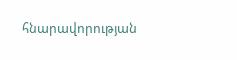հնարավորության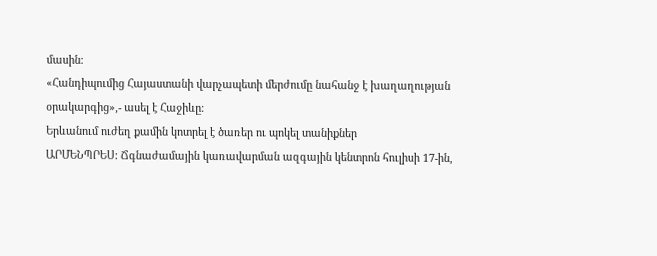մասին։
«Հանդիպումից Հայաստանի վարչապետի մերժումը նահանջ է խաղաղության օրակարգից»,- ասել է Հաջիևը։
Երևանում ուժեղ քամին կոտրել է ծառեր ու պոկել տանիքներ
ԱՐՄԵՆՊՐԵՍ: Ճգնաժամային կառավարման ազգային կենտրոն հուլիսի 17-ին,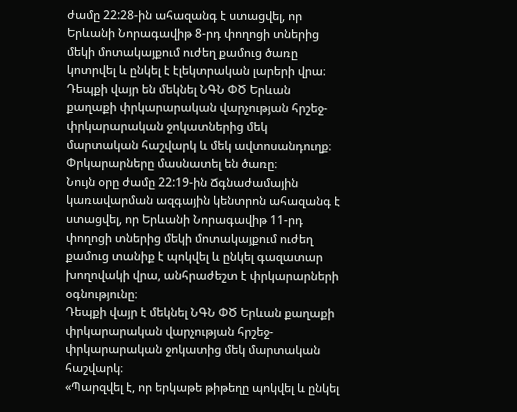ժամը 22:28-ին ահազանգ է ստացվել, որ Երևանի Նորագավիթ 8-րդ փողոցի տներից մեկի մոտակայքում ուժեղ քամուց ծառը կոտրվել և ընկել է էլեկտրական լարերի վրա։
Դեպքի վայր են մեկնել ՆԳՆ ՓԾ Երևան քաղաքի փրկարարական վարչության հրշեջ-փրկարարական ջոկատներից մեկ մարտական հաշվարկ և մեկ ավտոսանդուղք։
Փրկարարները մասնատել են ծառը։
Նույն օրը ժամը 22:19-ին Ճգնաժամային կառավարման ազգային կենտրոն ահազանգ է ստացվել, որ Երևանի Նորագավիթ 11-րդ փողոցի տներից մեկի մոտակայքում ուժեղ քամուց տանիք է պոկվել և ընկել գազատար խողովակի վրա, անհրաժեշտ է փրկարարների օգնությունը։
Դեպքի վայր է մեկնել ՆԳՆ ՓԾ Երևան քաղաքի փրկարարական վարչության հրշեջ-փրկարարական ջոկատից մեկ մարտական հաշվարկ։
«Պարզվել է, որ երկաթե թիթեղը պոկվել և ընկել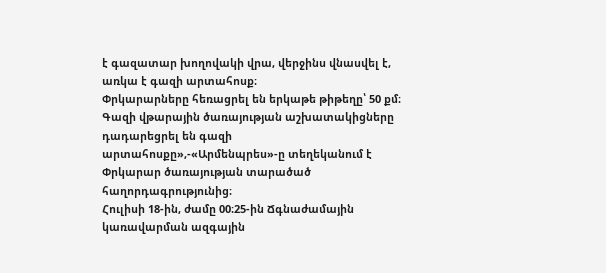է գազատար խողովակի վրա, վերջինս վնասվել է, առկա է գազի արտահոսք։
Փրկարարները հեռացրել են երկաթե թիթեղը՝ 50 քմ։ Գազի վթարային ծառայության աշխատակիցները դադարեցրել են գազի արտահոսքը»,-«Արմենպրես»-ը տեղեկանում է Փրկարար ծառայության տարածած հաղորդագրությունից։
Հուլիսի 18-ին, ժամը 00։25-ին Ճգնաժամային կառավարման ազգային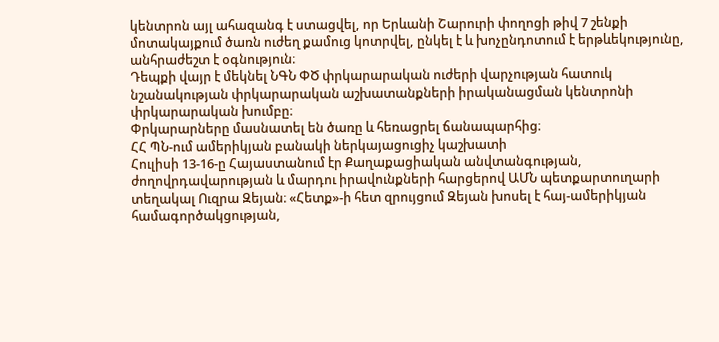կենտրոն այլ ահազանգ է ստացվել, որ Երևանի Շարուրի փողոցի թիվ 7 շենքի մոտակայքում ծառն ուժեղ քամուց կոտրվել, ընկել է և խոչընդոտում է երթևեկությունը, անհրաժեշտ է օգնություն։
Դեպքի վայր է մեկնել ՆԳՆ ՓԾ փրկարարական ուժերի վարչության հատուկ նշանակության փրկարարական աշխատանքների իրականացման կենտրոնի փրկարարական խումբը։
Փրկարարները մասնատել են ծառը և հեռացրել ճանապարհից։
ՀՀ ՊՆ-ում ամերիկյան բանակի ներկայացուցիչ կաշխատի
Հուլիսի 13-16-ը Հայաստանում էր Քաղաքացիական անվտանգության, ժողովրդավարության և մարդու իրավունքների հարցերով ԱՄՆ պետքարտուղարի տեղակալ Ուզրա Զեյան։ «Հետք»-ի հետ զրույցում Զեյան խոսել է հայ-ամերիկյան համագործակցության,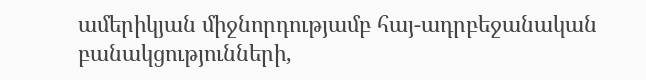ամերիկյան միջնորդությամբ հայ-ադրբեջանական բանակցությունների,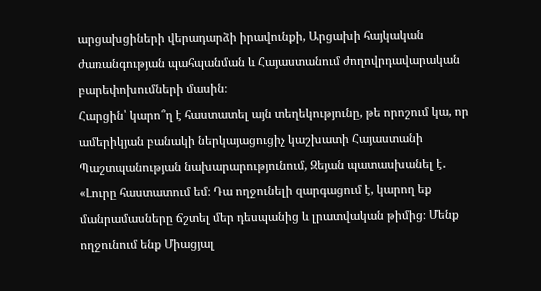արցախցիների վերադարձի իրավունքի, Արցախի հայկական ժառանգության պահպանման և Հայաստանում ժողովրդավարական բարեփոխումների մասին։
Հարցին՝ կարո՞ղ է հաստատել այն տեղեկությունը, թե որոշում կա, որ ամերիկյան բանակի ներկայացուցիչ կաշխատի Հայաստանի Պաշտպանության նախարարությունում, Զեյան պատասխանել է․
«Լուրը հաստատում եմ։ Դա ողջունելի զարգացում է, կարող եք մանրամասները ճշտել մեր դեսպանից և լրատվական թիմից։ Մենք ողջունում ենք Միացյալ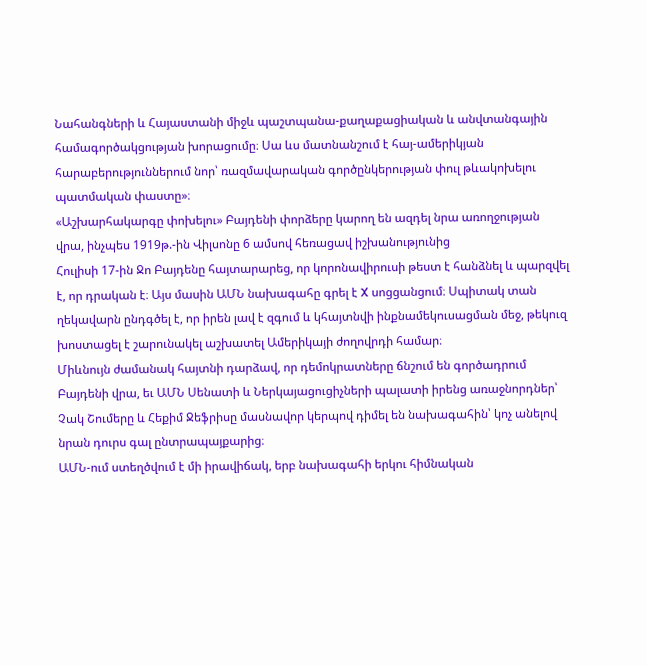Նահանգների և Հայաստանի միջև պաշտպանա-քաղաքացիական և անվտանգային համագործակցության խորացումը։ Սա ևս մատնանշում է հայ-ամերիկյան հարաբերություններում նոր՝ ռազմավարական գործընկերության փուլ թևակոխելու պատմական փաստը»։
«Աշխարհակարգը փոխելու» Բայդենի փորձերը կարող են ազդել նրա առողջության վրա, ինչպես 1919թ.-ին Վիլսոնը 6 ամսով հեռացավ իշխանությունից
Հուլիսի 17-ին Ջո Բայդենը հայտարարեց, որ կորոնավիրուսի թեստ է հանձնել և պարզվել է, որ դրական է։ Այս մասին ԱՄՆ նախագահը գրել է X սոցցանցում։ Սպիտակ տան ղեկավարն ընդգծել է, որ իրեն լավ է զգում և կհայտնվի ինքնամեկուսացման մեջ, թեկուզ խոստացել է շարունակել աշխատել Ամերիկայի ժողովրդի համար։
Միևնույն ժամանակ հայտնի դարձավ, որ դեմոկրատները ճնշում են գործադրում Բայդենի վրա, եւ ԱՄՆ Սենատի և Ներկայացուցիչների պալատի իրենց առաջնորդներ՝ Չակ Շումերը և Հեքիմ Ջեֆրիսը մասնավոր կերպով դիմել են նախագահին՝ կոչ անելով նրան դուրս գալ ընտրապայքարից։
ԱՄՆ-ում ստեղծվում է մի իրավիճակ, երբ նախագահի երկու հիմնական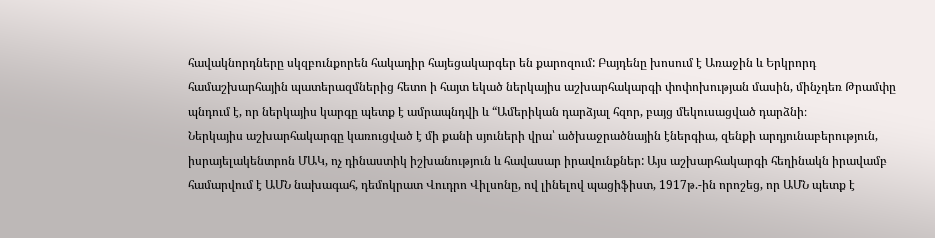հավակնորդները սկզբունքորեն հակադիր հայեցակարգեր են քարոզում: Բայդենը խոսում է Առաջին և Երկրորդ համաշխարհային պատերազմներից հետո ի հայտ եկած ներկայիս աշխարհակարգի փոփոխության մասին, մինչդեռ Թրամփը պնդում է, որ ներկայիս կարգը պետք է ամրապնդվի և “Ամերիկան դարձյալ հզոր, բայց մեկուսացված դարձնի։
Ներկայիս աշխարհակարգը կառուցված է մի քանի սյուների վրա՝ ածխաջրածնային էներգիա, զենքի արդյունաբերություն, իսրայելակենտրոն ՄԱԿ, ոչ դինաստիկ իշխանություն և հավասար իրավունքներ: Այս աշխարհակարգի հեղինակն իրավամբ համարվում է ԱՄՆ նախագահ, դեմոկրատ Վուդրո Վիլսոնը, ով լինելով պացիֆիստ, 1917թ.-ին որոշեց, որ ԱՄՆ պետք է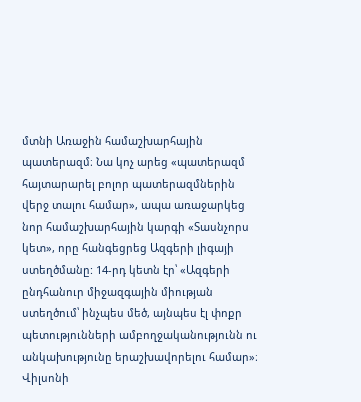մտնի Առաջին համաշխարհային պատերազմ։ Նա կոչ արեց «պատերազմ հայտարարել բոլոր պատերազմներին վերջ տալու համար», ապա առաջարկեց նոր համաշխարհային կարգի «Տասնչորս կետ», որը հանգեցրեց Ազգերի լիգայի ստեղծմանը: 14-րդ կետն էր՝ «Ազգերի ընդհանուր միջազգային միության ստեղծում՝ ինչպես մեծ, այնպես էլ փոքր պետությունների ամբողջականությունն ու անկախությունը երաշխավորելու համար»։
Վիլսոնի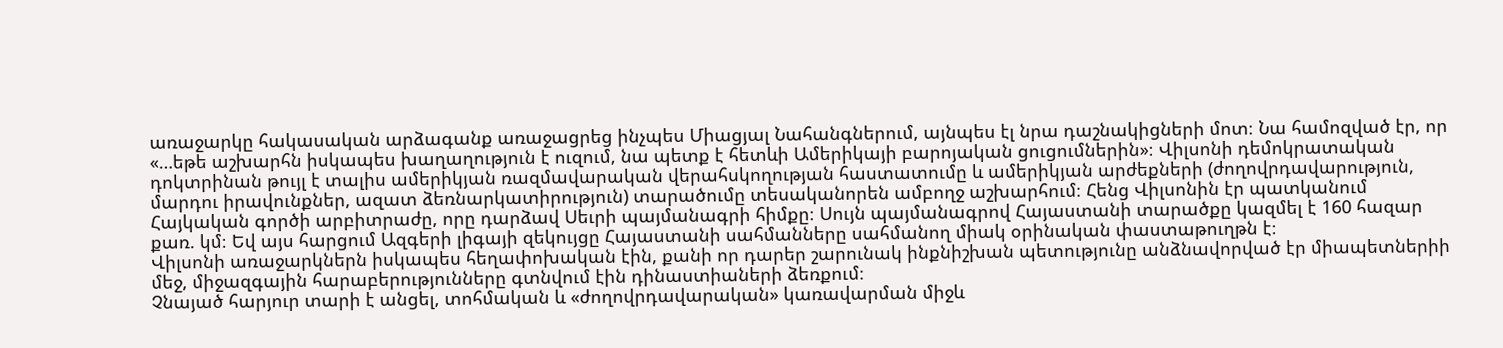առաջարկը հակասական արձագանք առաջացրեց ինչպես Միացյալ Նահանգներում, այնպես էլ նրա դաշնակիցների մոտ։ Նա համոզված էր, որ «…եթե աշխարհն իսկապես խաղաղություն է ուզում, նա պետք է հետևի Ամերիկայի բարոյական ցուցումներին»։ Վիլսոնի դեմոկրատական դոկտրինան թույլ է տալիս ամերիկյան ռազմավարական վերահսկողության հաստատումը և ամերիկյան արժեքների (ժողովրդավարություն, մարդու իրավունքներ, ազատ ձեռնարկատիրություն) տարածումը տեսականորեն ամբողջ աշխարհում։ Հենց Վիլսոնին էր պատկանում Հայկական գործի արբիտրաժը, որը դարձավ Սեւրի պայմանագրի հիմքը։ Սույն պայմանագրով Հայաստանի տարածքը կազմել է 160 հազար քառ. կմ։ Եվ այս հարցում Ազգերի լիգայի զեկույցը Հայաստանի սահմանները սահմանող միակ օրինական փաստաթուղթն է։
Վիլսոնի առաջարկներն իսկապես հեղափոխական էին, քանի որ դարեր շարունակ ինքնիշխան պետությունը անձնավորված էր միապետներիի մեջ, միջազգային հարաբերությունները գտնվում էին դինաստիաների ձեռքում։
Չնայած հարյուր տարի է անցել, տոհմական և «ժողովրդավարական» կառավարման միջև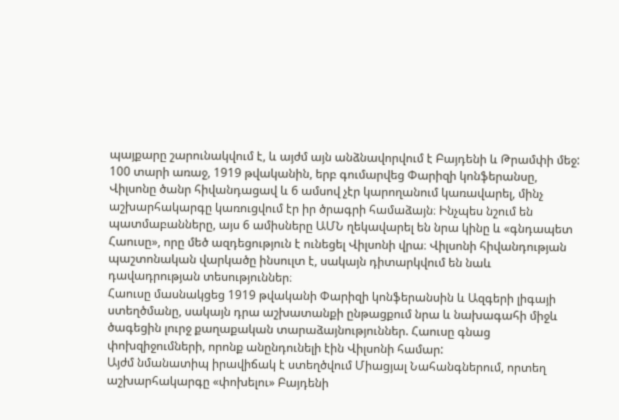պայքարը շարունակվում է, և այժմ այն անձնավորվում է Բայդենի և Թրամփի մեջ:
100 տարի առաջ, 1919 թվականին, երբ գումարվեց Փարիզի կոնֆերանսը, Վիլսոնը ծանր հիվանդացավ և 6 ամսով չէր կարողանում կառավարել, մինչ աշխարհակարգը կառուցվում էր իր ծրագրի համաձայն։ Ինչպես նշում են պատմաբանները, այս 6 ամիսները ԱՄՆ ղեկավարել են նրա կինը և «գնդապետ Հաուսը», որը մեծ ազդեցություն է ունեցել Վիլսոնի վրա։ Վիլսոնի հիվանդության պաշտոնական վարկածը ինսուլտ է, սակայն դիտարկվում են նաև դավադրության տեսություններ։
Հաուսը մասնակցեց 1919 թվականի Փարիզի կոնֆերանսին և Ազգերի լիգայի ստեղծմանը, սակայն դրա աշխատանքի ընթացքում նրա և նախագահի միջև ծագեցին լուրջ քաղաքական տարաձայնություններ. Հաուսը գնաց փոխզիջումների, որոնք անընդունելի էին Վիլսոնի համար:
Այժմ նմանատիպ իրավիճակ է ստեղծվում Միացյալ Նահանգներում, որտեղ աշխարհակարգը «փոխելու» Բայդենի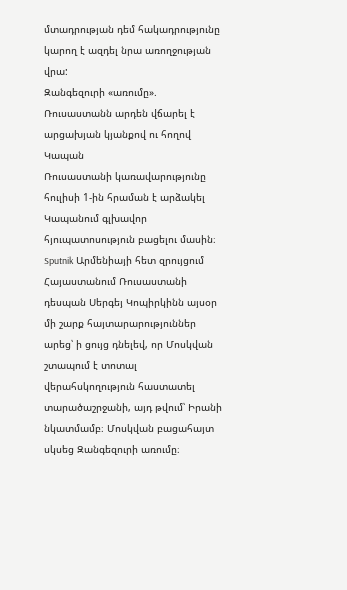մտադրության դեմ հակադրությունը կարող է ազդել նրա առողջության վրա:
Զանգեզուրի «առումը». Ռուսաստանն արդեն վճարել է արցախյան կյանքով ու հողով
Կապան
Ռուսաստանի կառավարությունը հուլիսի 1-ին հրաման է արձակել Կապանում գլխավոր հյուպատոսություն բացելու մասին։ Sputnik Արմենիայի հետ զրույցում Հայաստանում Ռուսաստանի դեսպան Սերգեյ Կոպիրկինն այսօր մի շարք հայտարարություններ արեց՝ ի ցույց դնելեվ, որ Մոսկվան շտապում է տոտալ վերահսկողություն հաստատել տարածաշրջանի, այդ թվում՝ Իրանի նկատմամբ։ Մոսկվան բացահայտ սկսեց Զանգեզուրի առումը։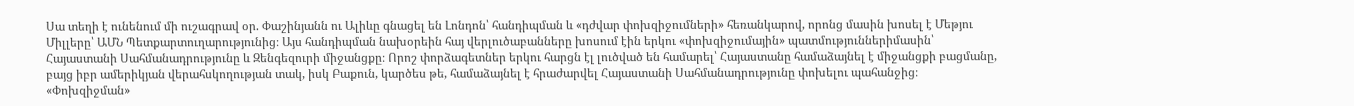Սա տեղի է ունենում մի ուշագրավ օր. Փաշինյանն ու Ալիևը գնացել են Լոնդոն՝ հանդիպման և «դժվար փոխզիջումների» հեռանկարով, որոնց մասին խոսել է Մեթյու Միլլերը՝ ԱՄՆ Պետքարտուղարությունից։ Այս հանդիպման նախօրեին հայ վերլուծաբանները խոսում էին երկու «փոխզիջումային» պատմություններիմասին՝ Հայաստանի Սահմանադրությունը և Զենգեզուրի միջանցքը։ Որոշ փորձագետներ երկու հարցն էլ լուծված են համարել՝ Հայաստանը համաձայնել է միջանցքի բացմանը, բայց իբր ամերիկյան վերահսկողության տակ, իսկ Բաքուն, կարծես թե, համաձայնել է հրաժարվել Հայաստանի Սահմանադրությունը փոխելու պահանջից։
«Փոխզիջման»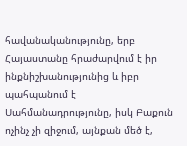հավանականությունը, երբ Հայաստանը հրաժարվում է իր ինքնիշխանությունից և իբր պահպանում է Սահմանադրությունը, իսկ Բաքուն ոչինչ չի զիջում, այնքան մեծ է,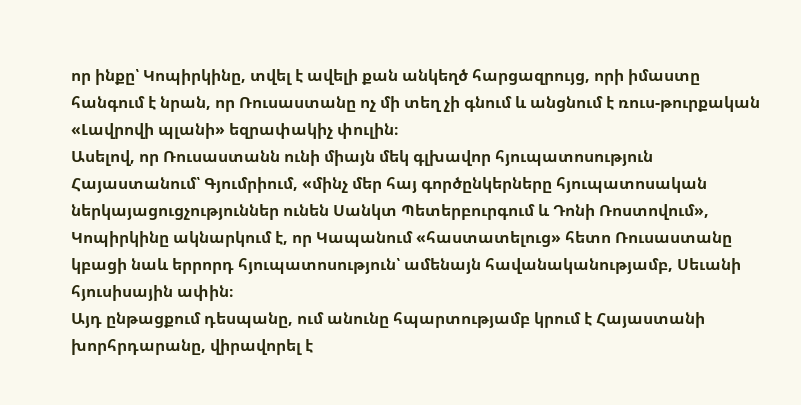որ ինքը՝ Կոպիրկինը, տվել է ավելի քան անկեղծ հարցազրույց, որի իմաստը հանգում է նրան, որ Ռուսաստանը ոչ մի տեղ չի գնում և անցնում է ռուս-թուրքական «Լավրովի պլանի» եզրափակիչ փուլին։
Ասելով, որ Ռուսաստանն ունի միայն մեկ գլխավոր հյուպատոսություն Հայաստանում՝ Գյումրիում, «մինչ մեր հայ գործընկերները հյուպատոսական ներկայացուցչություններ ունեն Սանկտ Պետերբուրգում և Դոնի Ռոստովում», Կոպիրկինը ակնարկում է, որ Կապանում «հաստատելուց» հետո Ռուսաստանը կբացի նաև երրորդ հյուպատոսություն՝ ամենայն հավանականությամբ, Սեւանի հյուսիսային ափին։
Այդ ընթացքում դեսպանը, ում անունը հպարտությամբ կրում է Հայաստանի խորհրդարանը, վիրավորել է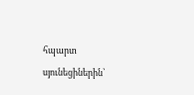հպարտ սյունեցիներին՝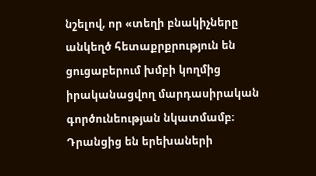նշելով, որ «տեղի բնակիչները անկեղծ հետաքրքրություն են ցուցաբերում խմբի կողմից իրականացվող մարդասիրական գործունեության նկատմամբ։ Դրանցից են երեխաների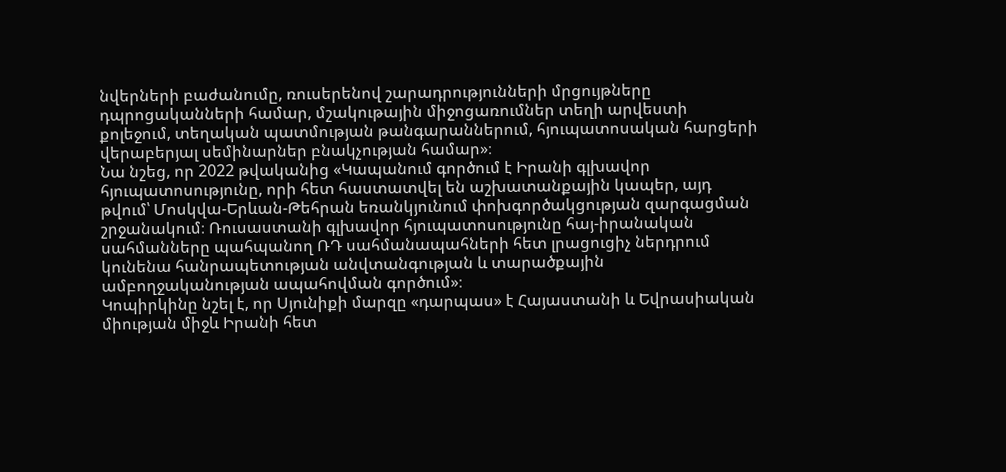նվերների բաժանումը, ռուսերենով շարադրությունների մրցույթները դպրոցականների համար, մշակութային միջոցառումներ տեղի արվեստի քոլեջում, տեղական պատմության թանգարաններում, հյուպատոսական հարցերի վերաբերյալ սեմինարներ բնակչության համար»։
Նա նշեց, որ 2022 թվականից «Կապանում գործում է Իրանի գլխավոր հյուպատոսությունը, որի հետ հաստատվել են աշխատանքային կապեր, այդ թվում՝ Մոսկվա-Երևան-Թեհրան եռանկյունում փոխգործակցության զարգացման շրջանակում։ Ռուսաստանի գլխավոր հյուպատոսությունը հայ-իրանական սահմանները պահպանող ՌԴ սահմանապահների հետ լրացուցիչ ներդրում կունենա հանրապետության անվտանգության և տարածքային ամբողջականության ապահովման գործում»։
Կոպիրկինը նշել է, որ Սյունիքի մարզը «դարպաս» է Հայաստանի և Եվրասիական միության միջև Իրանի հետ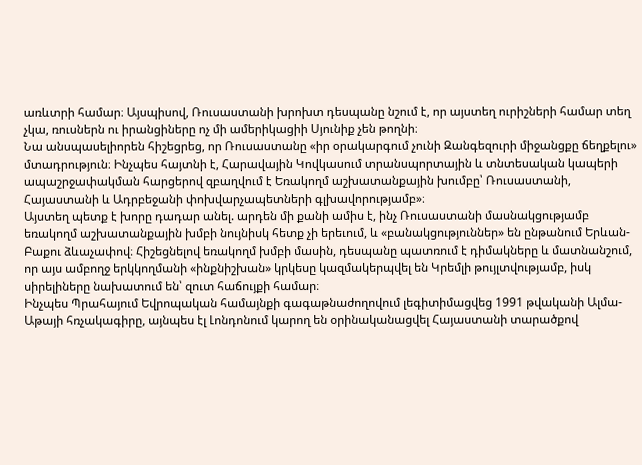առևտրի համար։ Այսպիսով, Ռուսաստանի խրոխտ դեսպանը նշում է, որ այստեղ ուրիշների համար տեղ չկա, ռուսներն ու իրանցիները ոչ մի ամերիկացիի Սյունիք չեն թողնի։
Նա անսպասելիորեն հիշեցրեց, որ Ռուսաստանը «իր օրակարգում չունի Զանգեզուրի միջանցքը ճեղքելու» մտադրություն։ Ինչպես հայտնի է, Հարավային Կովկասում տրանսպորտային և տնտեսական կապերի ապաշրջափակման հարցերով զբաղվում է Եռակողմ աշխատանքային խումբը՝ Ռուսաստանի, Հայաստանի և Ադրբեջանի փոխվարչապետների գլխավորությամբ»։
Այստեղ պետք է խորը դադար անել. արդեն մի քանի ամիս է, ինչ Ռուսաստանի մասնակցությամբ եռակողմ աշխատանքային խմբի նույնիսկ հետք չի երեւում, և «բանակցություններ» են ընթանում Երևան-Բաքու ձևաչափով։ Հիշեցնելով եռակողմ խմբի մասին, դեսպանը պատռում է դիմակները և մատնանշում, որ այս ամբողջ երկկողմանի «ինքնիշխան» կրկեսը կազմակերպվել են Կրեմլի թույլտվությամբ, իսկ սիրելիները նախատում են՝ զուտ հաճույքի համար։
Ինչպես Պրահայում Եվրոպական համայնքի գագաթնաժողովում լեգիտիմացվեց 1991 թվականի Ալմա-Աթայի հռչակագիրը, այնպես էլ Լոնդոնում կարող են օրինականացվել Հայաստանի տարածքով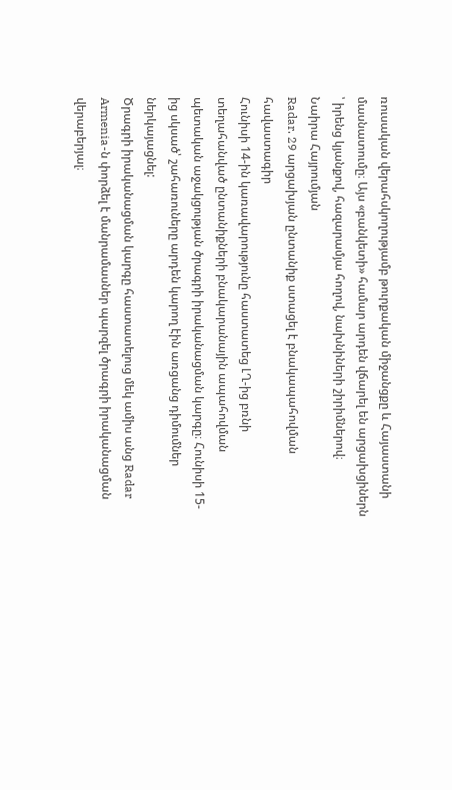ռուսական վերահսկողությամբ թուրքական միջանցքը և Հայաստանի մասնատումը։ Այս «բանկետի» համար արդեն վճարել են արցախցիներն ՝ իրենց կյանքով, հազարամյա հողով, նախնիների շիրիմներով։
Նաիրա Հայրումյան
Radar. 29 արցախյան ընտանիք ստացել է բնակապահովման հավաստագիր
Հունիսի 14-ին կառավարությունը հաստատեց ԼՂ-ից բռնի տեղահանված ընտանիքների բնակարանային ապահովման պետական աջակցության ծրագրի իրականացման կարգը։ Հունիսի 15-ից սկսած՝ շահառուները արդեն կարող էին առցանց դիմումներ ներկայացնել:
Ծրագրի իրականացման կարգը հաստատելուց մեկ ամիս անց Radar Armenia-ն փորձել է մանրամասներ պարզել ծրագրի իրականացման վերաբերյալ։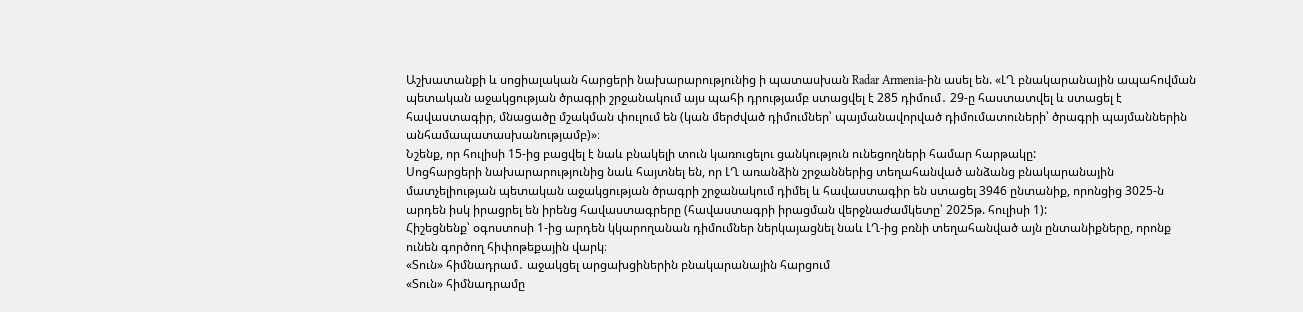Աշխատանքի և սոցիալական հարցերի նախարարությունից ի պատասխան Radar Armenia-ին ասել են. «ԼՂ բնակարանային ապահովման պետական աջակցության ծրագրի շրջանակում այս պահի դրությամբ ստացվել է 285 դիմում․ 29-ը հաստատվել և ստացել է հավաստագիր, մնացածը մշակման փուլում են (կան մերժված դիմումներ՝ պայմանավորված դիմումատուների՝ ծրագրի պայմաններին անհամապատասխանությամբ)»։
Նշենք, որ հուլիսի 15-ից բացվել է նաև բնակելի տուն կառուցելու ցանկություն ունեցողների համար հարթակը:
Սոցհարցերի նախարարությունից նաև հայտնել են, որ ԼՂ առանձին շրջաններից տեղահանված անձանց բնակարանային մատչելիության պետական աջակցության ծրագրի շրջանակում դիմել և հավաստագիր են ստացել 3946 ընտանիք, որոնցից 3025-ն արդեն իսկ իրացրել են իրենց հավաստագրերը (հավաստագրի իրացման վերջնաժամկետը՝ 2025թ. հուլիսի 1):
Հիշեցնենք՝ օգոստոսի 1-ից արդեն կկարողանան դիմումներ ներկայացնել նաև ԼՂ-ից բռնի տեղահանված այն ընտանիքները, որոնք ունեն գործող հիփոթեքային վարկ։
«Տուն» հիմնադրամ․ աջակցել արցախցիներին բնակարանային հարցում
«Տուն» հիմնադրամը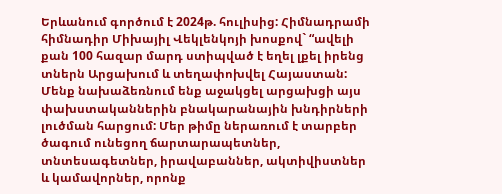Երևանում գործում է 2024թ. հուլիսից: Հիմնադրամի հիմնադիր Միխայիլ Վեկլենկոյի խոսքով` “ավելի քան 100 հազար մարդ ստիպված է եղել լքել իրենց տներն Արցախում և տեղափոխվել Հայաստան: Մենք նախաձեռնում ենք աջակցել արցախցի այս փախստականներին բնակարանային խնդիրների լուծման հարցում: Մեր թիմը ներառում է տարբեր ծագում ունեցող ճարտարապետներ, տնտեսագետներ, իրավաբաններ, ակտիվիստներ և կամավորներ, որոնք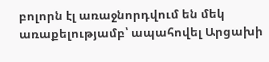բոլորն էլ առաջնորդվում են մեկ առաքելությամբ՝ ապահովել Արցախի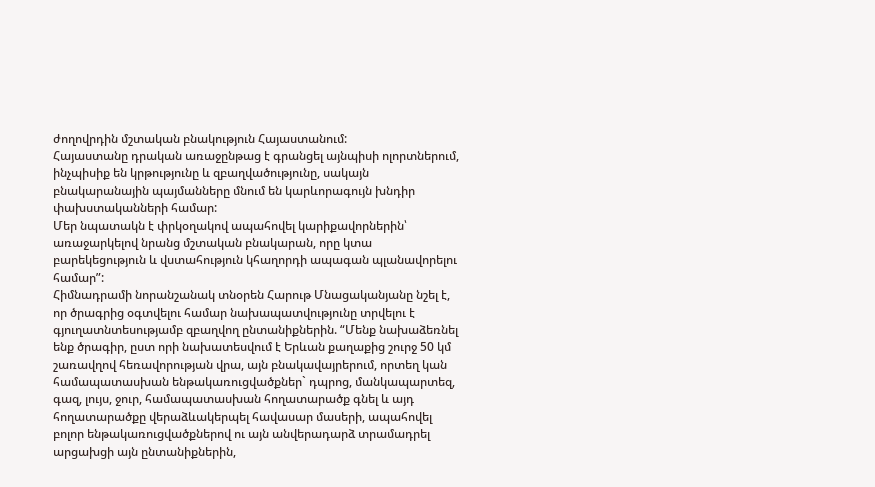ժողովրդին մշտական բնակություն Հայաստանում:
Հայաստանը դրական առաջընթաց է գրանցել այնպիսի ոլորտներում, ինչպիսիք են կրթությունը և զբաղվածությունը, սակայն բնակարանային պայմանները մնում են կարևորագույն խնդիր փախստականների համար:
Մեր նպատակն է փրկօղակով ապահովել կարիքավորներին՝ առաջարկելով նրանց մշտական բնակարան, որը կտա բարեկեցություն և վստահություն կհաղորդի ապագան պլանավորելու համար”:
Հիմնադրամի նորանշանակ տնօրեն Հարութ Մնացականյանը նշել է, որ ծրագրից օգտվելու համար նախապատվությունը տրվելու է գյուղատնտեսությամբ զբաղվող ընտանիքներին. “Մենք նախաձեռնել ենք ծրագիր, ըստ որի նախատեսվում է Երևան քաղաքից շուրջ 50 կմ շառավղով հեռավորության վրա, այն բնակավայրերում, որտեղ կան համապատասխան ենթակառուցվածքներ` դպրոց, մանկապարտեզ, գազ, լույս, ջուր, համապատասխան հողատարածք գնել և այդ հողատարածքը վերաձևակերպել հավասար մասերի, ապահովել բոլոր ենթակառուցվածքներով ու այն անվերադարձ տրամադրել արցախցի այն ընտանիքներին,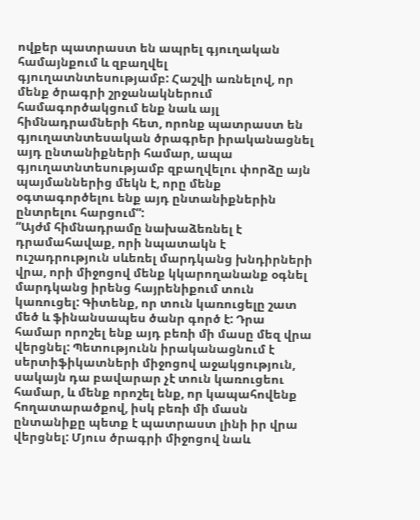ովքեր պատրաստ են ապրել գյուղական համայնքում և զբաղվել գյուղատնտեսությամբ: Հաշվի առնելով, որ մենք ծրագրի շրջանակներում համագործակցում ենք նաև այլ հիմնադրամների հետ, որոնք պատրաստ են գյուղատնտեսական ծրագրեր իրականացնել այդ ընտանիքների համար, ապա գյուղատնտեսությամբ զբաղվելու փորձը այն պայմաններից մեկն է, որը մենք օգտագործելու ենք այդ ընտանիքներին ընտրելու հարցում”:
“Այժմ հիմնադրամը նախաձեռնել է դրամահավաք, որի նպատակն է ուշադրություն սևեռել մարդկանց խնդիրների վրա, որի միջոցով մենք կկարողանանք օգնել մարդկանց իրենց հայրենիքում տուն կառուցել: Գիտենք, որ տուն կառուցելը շատ մեծ և ֆինանսապես ծանր գործ է: Դրա համար որոշել ենք այդ բեռի մի մասը մեզ վրա վերցնել: Պետությունն իրականացնում է սերտիֆիկատների միջոցով աջակցություն, սակայն դա բավարար չէ տուն կառուցեու համար, և մենք որոշել ենք, որ կապահովենք հողատարածքով, իսկ բեռի մի մասն ընտանիքը պետք է պատրաստ լինի իր վրա վերցնել: Մյուս ծրագրի միջոցով նաև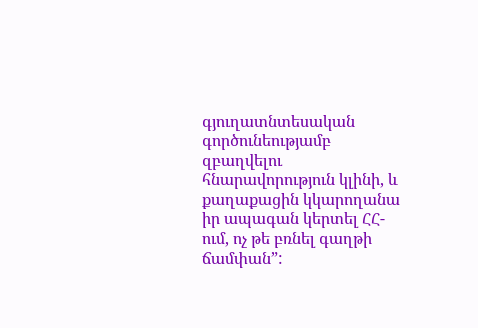գյուղատնտեսական գործունեությամբ զբաղվելու հնարավորություն կլինի, և քաղաքացին կկարողանա իր ապագան կերտել ՀՀ-ում, ոչ թե բռնել գաղթի ճամփան”: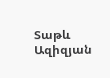Տաթև Ազիզյան